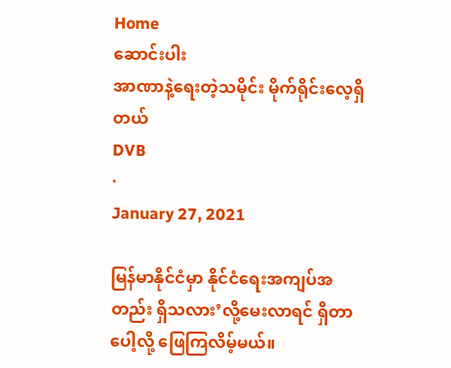Home
ဆောင်းပါး
အာဏာနဲ့ရေးတဲ့သမိုင်း မိုက်ရိုင်းလေ့ရှိတယ်
DVB
·
January 27, 2021

မြန်မာနိုင်ငံမှာ နိုင်ငံရေးအကျပ်အတည်း ရှိသလား’လို့မေးလာရင် ရှိတာပေါ့လို့ ဖြေကြလိမ့်မယ်။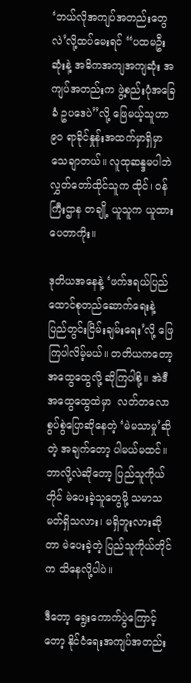‘ဘယ်လိုအကျပ်အတည်းတွေလဲ’လို့ထပ်မေးရင် “ပထမဦးဆုံးနဲ့ အဓိကအကျအကျဆုံး အကျပ်အတည်းက ဖွဲ့စည်းပုံအခြေခံ ဥပဒေပဲ”လို့ ဖြေမယ့်သူဟာ ၉၀ ရာခိုင်နှုန်းအထက်မှာရှိမှာ သေချာတယ်။ လူထုဆန္ဒမပါဘဲ လွှတ်တော်ထိုင်သူက ထိုင်၊ ဝန်ကြီးဌာန တချို့ ယူသူက ယူထားပေတာကိုး။

ဒုတိယအနေနဲ့ ‘ဖက်ဒရယ်ပြည်ထောင်စုတည်ဆောက်ရေးနဲ့ ပြည်တွင်းငြိမ်းချမ်းရေး’လို့ ဖြေကြပါလိမ့်မယ်။ တတိယကတော့ အထွေထွေလို့ ဆိုကြပါစို့။ အဲဒီအထွေထွေထဲမှာ  လတ်တလော စွပ်စွဲပြောဆိုနေတဲ့ ‘မဲမသာမှု’ဆိုတဲ့ အချက်တော့ ပါမယ်မထင်။ ဘာလို့လဲဆိုတော့ ပြည်သူကိုယ်တိုင် မဲပေးခဲ့သူတွေမို့ သမာသမတ်ရှိသလား၊ မရှိဘူးလားဆိုတာ မဲပေးခဲ့တဲ့ ပြည်သူကိုယ်တိုင်က သိနေလို့ပါပဲ။

ဒီတော့ ရွေးကောက်ပွဲကြောင့်တော့ နိုင်ငံရေးအကျပ်အတည်း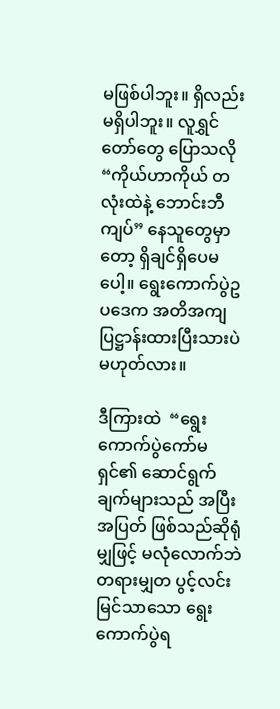မဖြစ်ပါဘူး။ ရှိလည်း မရှိပါဘူး။ လူရွှင်တော်တွေ ပြောသလို “ကိုယ်ဟာကိုယ် တလုံးထဲနဲ့ ဘောင်းဘီကျပ်” နေသူတွေမှာတော့ ရှိချင်ရှိပေမပေါ့။ ရွေးကောက်ပွဲဥပဒေက အတိအကျပြဋ္ဌာန်းထားပြီးသားပဲ မဟုတ်လား။

ဒီကြားထဲ  “ရွေးကောက်ပွဲကော်မရှင်၏ ဆောင်ရွက်ချက်များသည် အပြီးအပြတ် ဖြစ်သည်ဆိုရုံမျှဖြင့် မလုံလောက်ဘဲ တရားမျှတ ပွင့်လင်းမြင်သာသော ရွေးကောက်ပွဲရ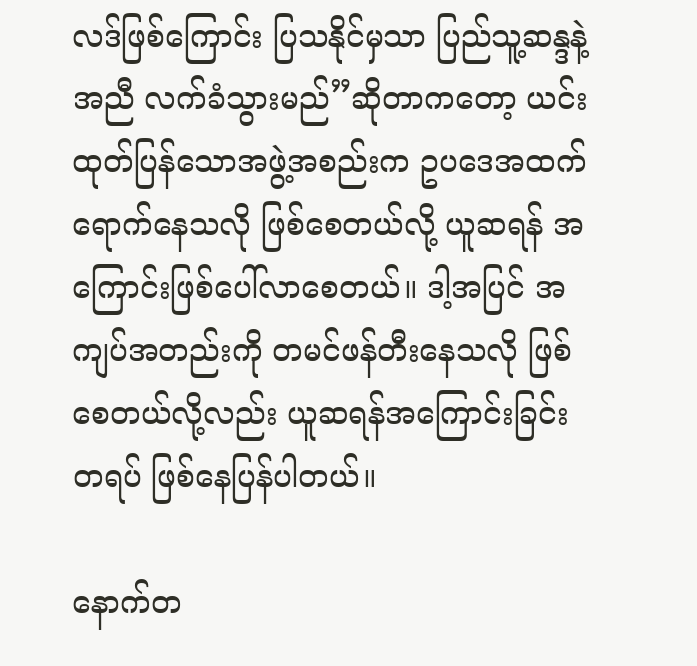လဒ်ဖြစ်ကြောင်း ပြသနိုင်မှသာ ပြည်သူ့ဆန္ဒနဲ့အညီ လက်ခံသွားမည်”ဆိုတာကတော့ ယင်းထုတ်ပြန်သောအဖွဲ့အစည်းက ဥပဒေအထက် ရောက်နေသလို ဖြစ်စေတယ်လို့ ယူဆရန် အကြောင်းဖြစ်ပေါ်လာစေတယ်။ ဒါ့အပြင် အကျပ်အတည်းကို တမင်ဖန်တီးနေသလို ဖြစ်စေတယ်လို့လည်း ယူဆရန်အကြောင်းခြင်းတရပ် ဖြစ်နေပြန်ပါတယ်။

နောက်တ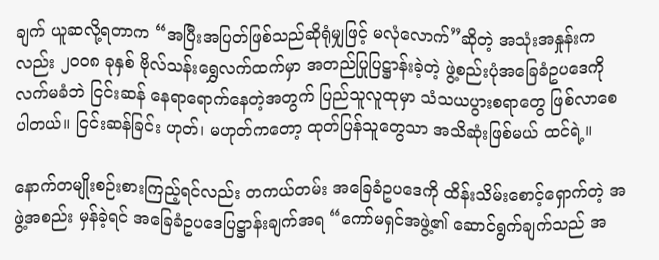ချက် ယူဆလို့ရတာက “အပြီးအပြတ်ဖြစ်သည်ဆိုရုံမျှဖြင့် မလုံလောက်”ဆိုတဲ့ အသုံးအနှုန်းကလည်း ၂၀၀၈ ခုနှစ် ဗိုလ်သန်းရွှေလက်ထက်မှာ အတည်ပြုပြဋ္ဌာန်းခဲ့တဲ့ ဖွဲ့စည်းပုံအခြေခံဥပဒေကို လက်မခံဘဲ ငြင်းဆန် နေရာရောက်နေတဲ့အတွက် ပြည်သူလူထုမှာ သံသယပွားစရာတွေ ဖြစ်လာစေပါတယ်။ ငြင်းဆန်ခြင်း ဟုတ်၊ မဟုတ်ကတော့ ထုတ်ပြန်သူတွေသာ အသိဆုံးဖြစ်မယ် ထင်ရဲ့။

နောက်တမျိုးစဉ်းစားကြည့်ရင်လည်း တကယ်တမ်း အခြေခံဥပဒေကို ထိန်းသိမ်းစောင့်ရှောက်တဲ့ အဖွဲ့အစည်း မှန်ခဲ့ရင် အခြေခံဥပဒေပြဋ္ဌာန်းချက်အရ “ကော်မရှင်အဖွဲ့၏ ဆောင်ရွက်ချက်သည် အ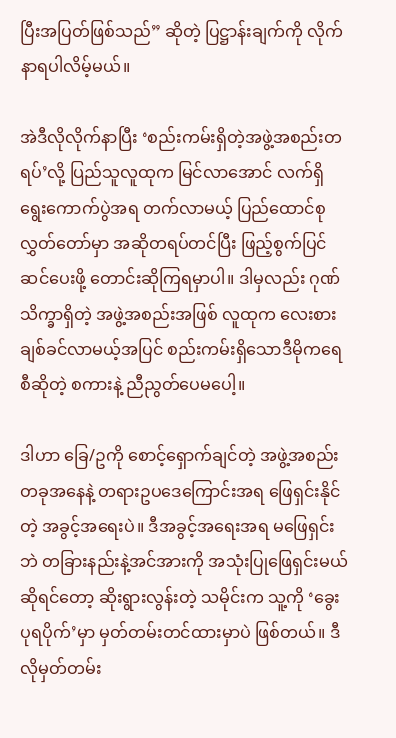ပြီးအပြတ်ဖြစ်သည်” ဆိုတဲ့ ပြဋ္ဌာန်းချက်ကို လိုက်နာရပါလိမ့်မယ်။

အဲဒီလိုလိုက်နာပြီး ‘စည်းကမ်းရှိတဲ့အဖွဲ့အစည်းတရပ်’လို့ ပြည်သူလူထုက မြင်လာအောင် လက်ရှိ ရွေးကောက်ပွဲအရ တက်လာမယ့် ပြည်ထောင်စုလွှတ်တော်မှာ အဆိုတရပ်တင်ပြီး ဖြည့်စွက်ပြင်ဆင်ပေးဖို့ တောင်းဆိုကြရမှာပါ။ ဒါမှလည်း ဂုဏ်သိက္ခာရှိတဲ့ အဖွဲ့အစည်းအဖြစ် လူထုက လေးစားချစ်ခင်လာမယ့်အပြင် စည်းကမ်းရှိသောဒီမိုကရေစီဆိုတဲ့ စကားနဲ့ ညီညွတ်ပေမပေါ့။

ဒါဟာ ခြေ/ဥကို စောင့်ရှောက်ချင်တဲ့ အဖွဲ့အစည်းတခုအနေနဲ့ တရားဥပဒေကြောင်းအရ ဖြေရှင်းနိုင်တဲ့ အခွင့်အရေးပဲ။ ဒီအခွင့်အရေးအရ မဖြေရှင်းဘဲ တခြားနည်းနဲ့အင်အားကို အသုံးပြုဖြေရှင်းမယ်ဆိုရင်တော့ ဆိုးရွားလွန်းတဲ့ သမိုင်းက သူ့ကို ‘ခွေးပုရပိုက်’မှာ မှတ်တမ်းတင်ထားမှာပဲ ဖြစ်တယ်။ ဒီလိုမှတ်တမ်း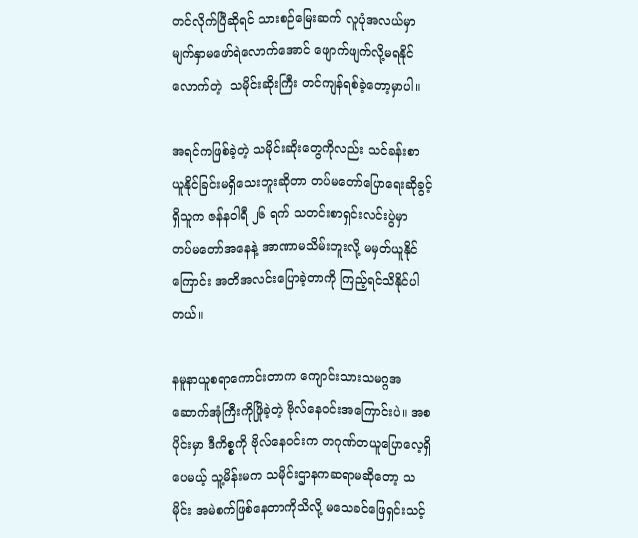တင်လိုက်ပြီဆိုရင် သားစဉ်မြေးဆက် လူပုံအလယ်မှာ မျက်နှာမဖော်ရဲလောက်အောင် ဖျောက်ဖျက်လို့မရနိုင်လောက်တဲ့  သမိုင်းဆိုးကြီး တင်ကျန်ရစ်ခဲ့တော့မှာပါ။

အရင်ကဖြစ်ခဲ့တဲ့ သမိုင်းဆိုးတွေကိုလည်း သင်ခန်းစာ ယူနိုင်ခြင်းမရှိသေးဘူးဆိုတာ တပ်မတော်ပြောရေးဆိုခွင့်ရှိသူက ဇန်နဝါရီ ၂၆ ရက် သတင်းစာရှင်းလင်းပွဲမှာ  တပ်မတော်အနေနဲ့ အာဏာမသိမ်းဘူးလို့ မမှတ်ယူနိုင်ကြောင်း အတိအလင်းပြောခဲ့တာကို ကြည့်ရင်သိနိုင်ပါတယ်။

နမူနာယူစရာကောင်းတာက ကျောင်းသားသမဂ္ဂအဆောက်အုံကြီးကိုဖြိုခဲ့တဲ့ ဗိုလ်နေဝင်းအကြောင်းပဲ။ အစပိုင်းမှာ ဒီကိစ္စကို ဗိုလ်နေဝင်းက တဂုဏ်တယူပြောလေ့ရှိပေမယ့် သူ့မိန်းမက သမိုင်းဌာနကဆရာမဆိုတော့ သမိုင်း အမဲစက်ဖြစ်နေတာကိုသိလို့ မသေခင်ဖြေရှင်းသင့်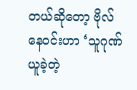တယ်ဆိုတော့ ဗိုလ်နေဝင်းဟာ ‘သူဂုဏ်ယူခဲ့တဲ့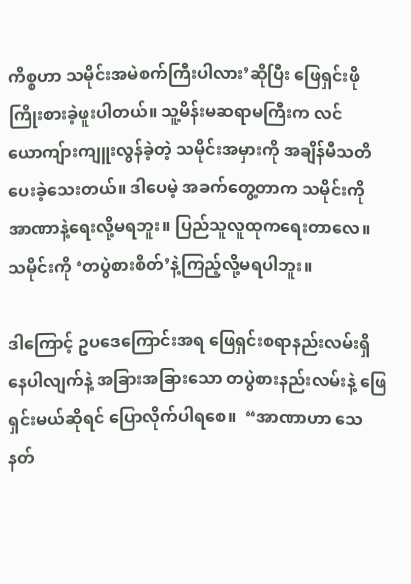ကိစ္စဟာ သမိုင်းအမဲစက်ကြီးပါလား’ဆိုပြီး ဖြေရှင်းဖိုကြိုးစားခဲ့ဖူးပါတယ်။ သူ့မိန်းမဆရာမကြီးက လင်ယောကျ်ားကျူးလွန်ခဲ့တဲ့ သမိုင်းအမှားကို အချိန်မီသတိပေးခဲ့သေးတယ်။ ဒါပေမဲ့ အခက်တွေ့တာက သမိုင်းကို အာဏာနဲ့ရေးလို့မရဘူး။ ပြည်သူလူထုကရေးတာလေ။ သမိုင်းကို ‘တပွဲစားစိတ်’နဲ့ကြည့်လို့မရပါဘူး။

ဒါကြောင့် ဥပဒေကြောင်းအရ ဖြေရှင်းစရာနည်းလမ်းရှိနေပါလျက်နဲ့ အခြားအခြားသော တပွဲစားနည်းလမ်းနဲ့ ဖြေရှင်းမယ်ဆိုရင် ပြောလိုက်ပါရစေ။  “အာဏာဟာ သေနတ်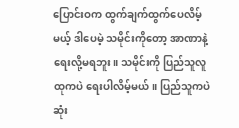ပြောင်းဝက ထွက်ချက်ထွက်ပေလိမ့်မယ့် ဒါပေမဲ့ သမိုင်းကိုတော့ အာဏာနဲ့ရေးလို့မရဘူး။ သမိုင်းကို ပြည်သူလူထုကပဲ ရေးပါလိမ့်မယ်။ ပြည်သူကပဲ ဆုံး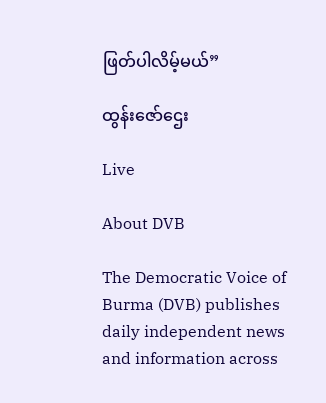ဖြတ်ပါလိမ့်မယ်”

ထွန်းဇော်ဌေး

Live

About DVB

The Democratic Voice of Burma (DVB) publishes daily independent news and information across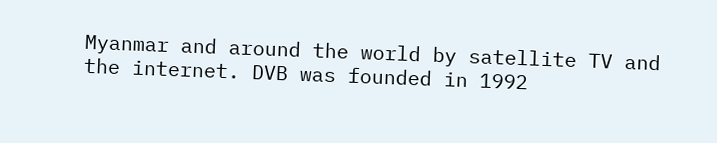Myanmar and around the world by satellite TV and the internet. DVB was founded in 1992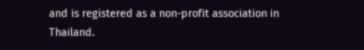and is registered as a non-profit association in Thailand.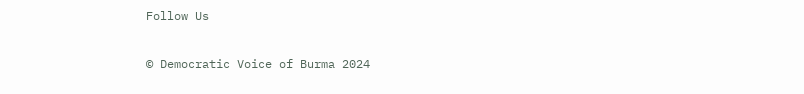Follow Us

© Democratic Voice of Burma 2024